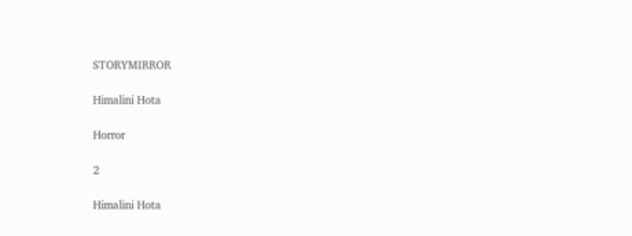STORYMIRROR

Himalini Hota

Horror

2

Himalini Hota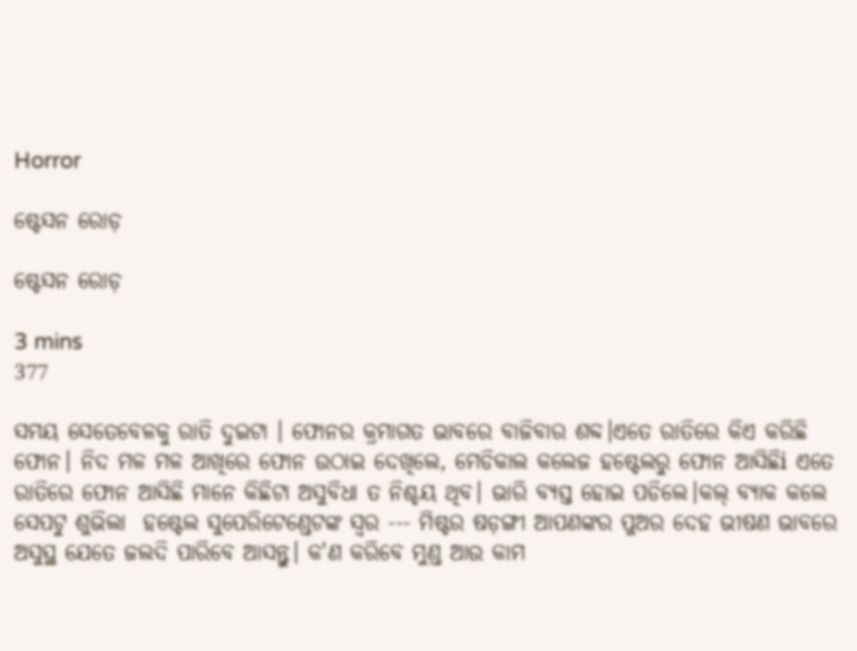Horror

ଷ୍ଟେସନ ରୋଡ଼

ଷ୍ଟେସନ ରୋଡ଼

3 mins
377

ସମୟ ସେତେବେଳକୁ ରାତି ଦୁଇଟା । ଫୋନର‌ କ୍ରମାଗତ ଭାବରେ ବାଜିବାର‌ ଶବ୍ଦ।ଏତେ ରାତିରେ କିଏ କରିଛି ଫୋନ। ନିଦ ମଳ ମଳ ଆଖିରେ ଫୋନ ଉଠାଇ ଦେଖିଲେ, ମେଡିକାଲ କଲେଜ ହଷ୍ଟେଲରୁ ଫୋନ ଆସିଛିi ଏତେ ରାତିରେ ଫୋନ ଆସିଛି ମାନେ କିଛିଟା ଅସୁବିଧା ତ ନିଶ୍ଚୟ ଥିବ। ଭାରି ବ୍ୟସ୍ତ ହୋଇ ପଡିଲେ।କଲ୍ ବ୍ୟାକ କଲେ ସେପଟୁ ଶୁଭିଲା ‌ ହଷ୍ଟେଲ ସୁପେରିଟେଣ୍ଡେଟଙ୍କ ସ୍ୱର --- ମିଷ୍ଟର ଷଡ଼ଙ୍ଗୀ ଆପଣଙ୍କର ପୁଅର‌ ଦେହ ଭୀଷଣ ଭାବରେ ଅସୁସ୍ଥ ଯେତେ ଜଲଦି ପାରିବେ ଆସନ୍ତୁ। କ'ଣ କରିବେ ମୁଣ୍ଡ ଆଉ କାମ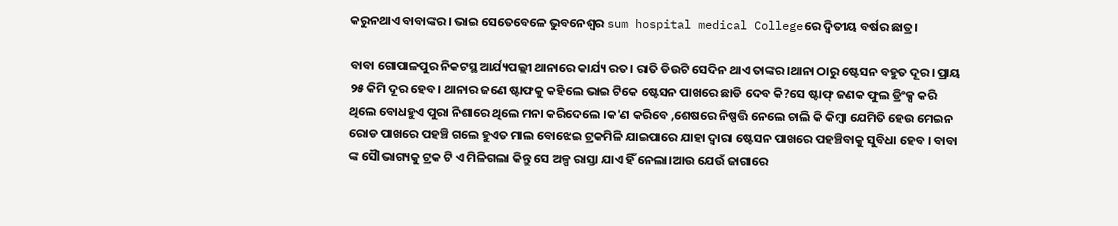କରୁନଥାଏ ବାବାଙ୍କର। ଭାଇ ସେତେବେଳେ ଭୁବନେଶ୍ୱର sum hospital medical Collegeରେ ଦ୍ୱିତୀୟ ବର୍ଷର ଛାତ୍ର।

ବାବା ଗୋପାଳପୁର ନିକଟସ୍ଥ ଆର୍ଯ୍ୟପଲ୍ଲୀ ଥାନାରେ କାର୍ଯ୍ୟ ରତ। ରାତି ଡିଉଟି ସେଦିନ ଥାଏ ତାଙ୍କର।ଥାନା ଠାରୁ ଷ୍ଟେସନ ବହୁତ ଦୂର। ପ୍ରାୟ ୨୫ କିମି ଦୂର ହେବ। ଥାନାର ଜଣେ ଷ୍ଟାଫକୁ କହିଲେ ଭାଇ ଟିକେ ଷ୍ଟେସନ ପାଖରେ ଛାଡି ଦେବ କି?ସେ ଷ୍ଟାଫ୍ ଜଣକ ଫୁଲ ଡ୍ରିଂକ୍ସ କରି ଥିଲେ ବୋଧହୁଏ ପୁରା ନିଶାରେ ଥିଲେ ମନା କରିଦେଲେ ।କ'ଣ କରିବେ ,ଶେଷରେ ନିଷ୍ପତ୍ତି ନେଲେ ଚାଲି କି କିମ୍ବା ଯେମିତି ହେଉ ମେଇନ ରୋଡ ପାଖରେ ପହଞ୍ଚି ଗଲେ ହୁଏତ ମାଲ ବୋଝେଇ ଟ୍ରକମିଳି ଯାଇପାରେ ଯାହା ଦ୍ଵାରା ଷ୍ଟେସନ ପାଖରେ ପହଞ୍ଚିବାକୁ ସୁବିଧା ହେବ । ବାବା ଙ୍କ ସୈlଭାଗ୍ୟକୁ ଟ୍ରକ ଟି ଏ ମିଳିଗଲା କିନ୍ତୁ ସେ ଅଳ୍ପ ରାସ୍ତା ଯାଏ ହିଁ ନେଲା।ଆଉ ଯେଉଁ ଜାଗାରେ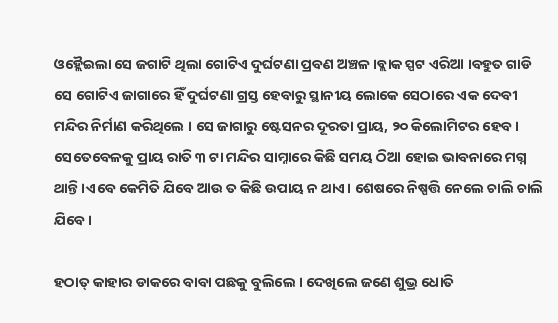ଓହ୍ଲୈଇଲା ସେ ଜଗାଟି ଥିଲା ଗୋଟିଏ ଦୁର୍ଘଟଣା ପ୍ରବଣ ଅଞ୍ଚଳ ।ବ୍ଲାକ ସ୍ପଟ ଏରିଆ ।ବହୁତ ଗାଡି ସେ ଗୋଟିଏ ଜାଗାରେ ହିଁ ଦୁର୍ଘଟଣା ଗ୍ରସ୍ତ ହେବାରୁ ସ୍ଥାନୀୟ ଲୋକେ ସେଠାରେ ଏକ ଦେବୀ ମନ୍ଦିର ନିର୍ମାଣ କରିଥିଲେ । ସେ ଜାଗାରୁ ଷ୍ଟେସନର ଦୂରତା ପ୍ରାୟ, ୨୦ କିଲୋମିଟର ହେବ। ସେତେବେଳକୁ ପ୍ରାୟ ରାତି ୩ ଟା ମନ୍ଦିର ସାମ୍ନାରେ କିଛି ସମୟ ଠିଆ ହୋଇ ଭାବନାରେ ମଗ୍ନ ଥାନ୍ତି ।ଏବେ କେମିତି ଯିବେ ଆଉ ତ କିଛି ଉପାୟ ନ ଥାଏ। ଶେଷରେ ନିଷ୍ପତ୍ତି ନେଲେ ଚାଲି ଚାଲି ଯିବେ।

ହଠାତ୍ କାହାର ଡାକରେ ବାବା ପଛକୁ ବୁଲିଲେ । ଦେଖିଲେ ଜଣେ ଶୁଭ୍ର ଧୋତି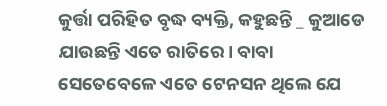କୁର୍ତ୍ତା ପରିହିତ ବୃଦ୍ଧ ବ୍ୟକ୍ତି, କହୁଛନ୍ତି _ କୁଆଡେ ଯାଉଛନ୍ତି ଏତେ ରାତିରେ। ବାବା ସେତେବେଳେ ଏତେ ଟେନସନ ଥିଲେ ଯେ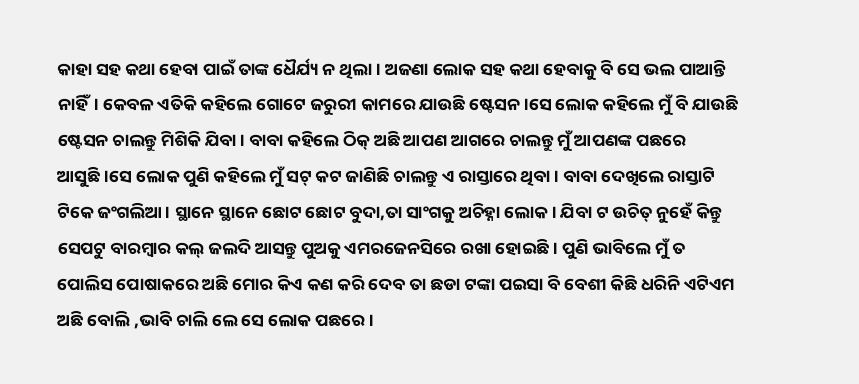କାହା ସହ କଥା ହେବା ପାଇଁ ତାଙ୍କ ଧୈର୍ଯ୍ୟ ନ ଥିଲା। ଅଜଣା ଲୋକ ସହ କଥା ହେବାକୁ ବି ସେ ଭଲ ପାଆନ୍ତି ନାହିଁ। କେବଳ ଏତିକି କହିଲେ‌ ଗୋଟେ ଜରୁରୀ କାମରେ ଯାଉଛି ଷ୍ଟେସନ ।ସେ ଲୋକ କହିଲେ ମୁଁ ବି‌ ଯାଉଛି ଷ୍ଟେସନ ଚାଲନ୍ତୁ ମିଶିକି ଯିବା। ବାବା କହିଲେ ଠିକ୍ ଅଛି ଆପଣ ଆଗରେ ଚାଲନ୍ତୁ ମୁଁ ଆପଣଙ୍କ ପଛରେ ଆସୁଛି।ସେ ଲୋକ ପୁଣି କହିଲେ ମୁଁ ସଟ୍ କଟ ଜାଣିଛି ଚାଲନ୍ତୁ ଏ‌ ରାସ୍ତାରେ ଥିବା। ବାବା ଦେଖିଲେ ରାସ୍ତାଟି ଟିକେ ଜଂଗଲିଆ। ସ୍ଥାନେ ସ୍ଥାନେ ଛୋଟ ଛୋଟ ବୁଦା,ତା ସାଂଗକୁ ଅଚିହ୍ନା ଲୋକ। ଯିବା ଟ ଉଚିତ୍ ନୁହେଁ କିନ୍ତୁ ସେପଟୁ ବାରମ୍ବାର କଲ୍ ଜଲଦି ଆସନ୍ତୁ ପୁଅକୁ ଏମରଜେନସିରେ ରଖା ହୋଇଛି। ପୁଣି ଭାବିଲେ ମୁଁ ତ ପୋଲିସ ପୋଷାକରେ ଅଛି ମୋର କିଏ କଣ କରି ଦେବ ତା ଛଡା ଟଙ୍କା ପଇସା ବି ବେଶୀ କିଛି ଧରିନି ଏଟିଏମ ଅଛି ବୋଲି ,ଭାବି ଚାଲି ଲେ ସେ ଲୋକ ପଛରେ।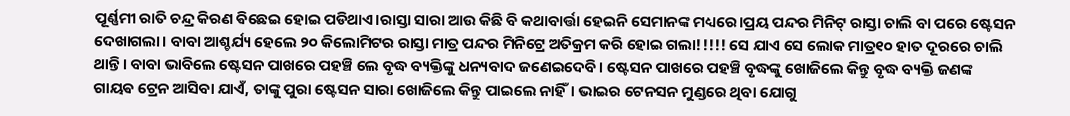ପୂର୍ଣ୍ଣମୀ ରାତି ଚନ୍ଦ୍ର କିରଣ ଵିଛେଇ ହୋଇ ପଡିଥାଏ।ରାସ୍ତା ସାରା ଆଉ କିଛି ବି କଥାବାର୍ତ୍ତା ହେଇନି ସେମାନଙ୍କ ମଧ୍ୟରେ।ପ୍ରୟ ପନ୍ଦର ମିନିଟ୍ ରାସ୍ତା ଚାଲି ବା ପରେ ଷ୍ଟେସନ ଦେଖାଗଲା। ବାବା ଆଶ୍ଚର୍ଯ୍ୟ ହେଲେ‌ ୨୦ କିଲୋମିଟର ରାସ୍ତା ‌ମାତ୍ର ପନ୍ଦର ମିନିଟ୍ରେ ଅତିକ୍ରମ କରି ହୋଇ ଗଲା!!!!! ସେ‌ ଯାଏ ସେ ଲୋକ ମାତ୍ର୧୦ ହାତ ଦୂରରେ ଚାଲି ଥାନ୍ତି। ବାବା ଭାବିଲେ ଷ୍ଟେସନ ପାଖରେ ପହଞ୍ଚି ଲେ ବୃଦ୍ଧ ବ୍ୟକ୍ତିଙ୍କୁ ଧନ୍ୟବାଦ ଜଣେଇଦେବି। ଷ୍ଟେସନ ପାଖରେ ପହଞ୍ଚି ବୃଦ୍ଧଙ୍କୁ ଖୋଜିଲେ କିନ୍ତୁ ବୃଦ୍ଧ ବ୍ୟକ୍ତି ଜଣଙ୍କ ଗାୟଵ ଟ୍ରେନ ଆସିବା ଯାଏଁ, ତାଙ୍କୁ ପୁରା ଷ୍ଟେସନ ସାରା ଖୋଜିଲେ କିନ୍ତୁ ପାଇଲେ ନାହିଁ। ଭାଇର‌ ଟେନସନ ମୁଣ୍ଡରେ ଥିବା ଯୋଗୁ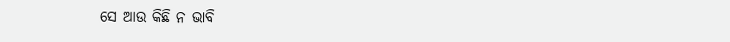ସେ‌ ଆଉ କିଛି ନ‌ ଭାବି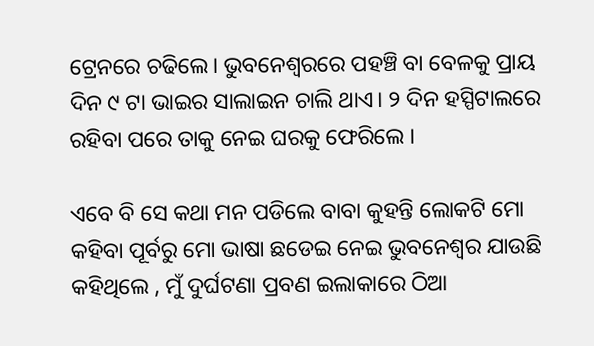ଟ୍ରେନରେ ଚଢିଲେ। ଭୁବନେଶ୍ଵରରେ ପହଞ୍ଚି ବା ବେଳକୁ ପ୍ରାୟ ଦିନ ୯ ଟା ଭାଇର‌ ସାଲାଇନ ଚାଲି ଥାଏ। ୨ ଦିନ ହସ୍ପିଟାଲରେ ରହିବା ପରେ ତାକୁ ନେଇ ଘରକୁ ଫେରିଲେ ।

ଏବେ ବି ସେ କଥା ମନ ପଡିଲେ ବାବା କୁହନ୍ତି ଲୋକଟି ମୋ କହିବା ପୂର୍ବରୁ ମୋ ଭାଷା ଛଡେଇ ନେଇ ଭୁବନେଶ୍ୱର ଯାଉଛି କହିଥିଲେ , ମୁଁ ଦୁର୍ଘଟଣା ପ୍ରବଣ ଇଲାକାରେ ଠିଆ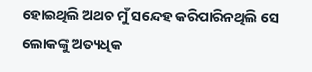ହୋଇଥିଲି ଅଥଚ ମୁଁ ସନ୍ଦେହ କରିପାରିନଥିଲି ସେ ଲୋକଙ୍କୁ ଅତ୍ୟଧିକ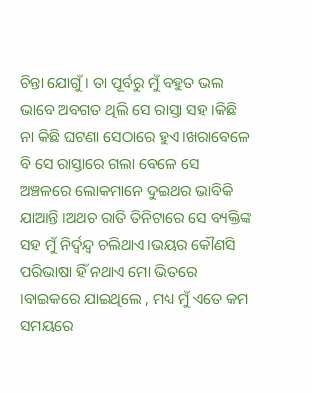ଚିନ୍ତା ଯୋଗୁଁ । ତା ପୂର୍ବରୁ ମୁଁ ବହୁତ ଭଲ ଭାବେ ଅବଗତ ଥିଲି ସେ ରାସ୍ତା ସହ ।କିଛି ନା କିଛି ଘଟଣା ସେଠାରେ ହୁଏ।ଖରାବେଳେ ବି ସେ ରାସ୍ତାରେ ଗଲା ବେଳେ ସେ ଅଞ୍ଚଳରେ ଲୋକମାନେ ଦୁଇଥର ଭାବିକି ଯାଆନ୍ତି ।ଅଥଚ ରାତି ତିନିଟାରେ ସେ ବ୍ୟକ୍ତିଙ୍କ ସହ ମୁଁ ନିର୍ଦ୍ୱନ୍ଦ୍ୱ ଚଲିଥାଏ।ଭୟର କୌଣସି ପରିଭାଷା ହିଁ ନଥାଏ ମୋ ଭିତରେ ।ବାଇକରେ ଯାଇଥିଲେ , ମଧ୍ୟ ମୁଁ ଏତେ କମ ସମୟରେ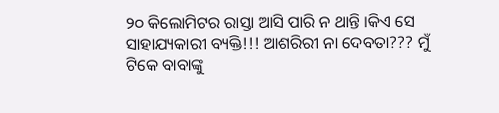୨୦ କିଲୋମିଟର ରାସ୍ତା ଆସି ପାରି ନ ଥାନ୍ତି ।କିଏ‌ ସେ ସାହାଯ୍ୟକାରୀ ବ୍ୟକ୍ତି!!! ଆଶରିରୀ ନା ଦେବତା??? ମୁଁ ଟିକେ ବାବାଙ୍କୁ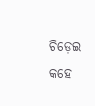ଚିଡ଼େଇ କହେ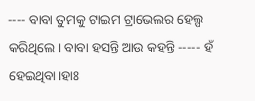---- ବାବା ତୁମକୁ ଟାଇମ ଟ୍ରାଭେଲର ହେଲ୍ପ କରିଥିଲେ। ବାବା ହସନ୍ତି ଆଉ କହନ୍ତି ----- ହଁ ହେଇଥିବା।ହାଃ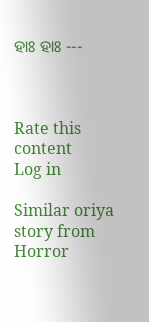ହାଃ ହାଃ ---



Rate this content
Log in

Similar oriya story from Horror